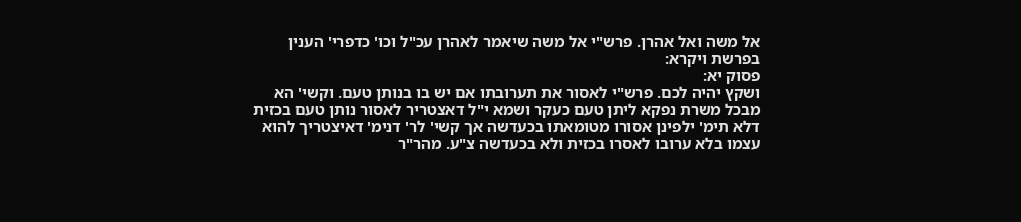אל משה ואל אהרן. פרש"י אל משה שיאמר לאהרן עכ"ל וכו' כדפרי' הענין בפרשת ויקרא:
פסוק יא:
ושקץ יהיה לכם. פרש"י לאסור את תערובתו אם יש בו בנותן טעם. וקשי' הא מבכל משרת נפקא ליתן טעם כעקר ושמא י"ל דאצטריר לאסור נותן טעם בכזית דלא תימ' ילפינן אסורו מטומאתו בכעדשה אך קשי' לר' דנימ' דאיצטריך להוא עצמו בלא ערובו לאסרו בכזית ולא בכעדשה צ"ע. מהר"ר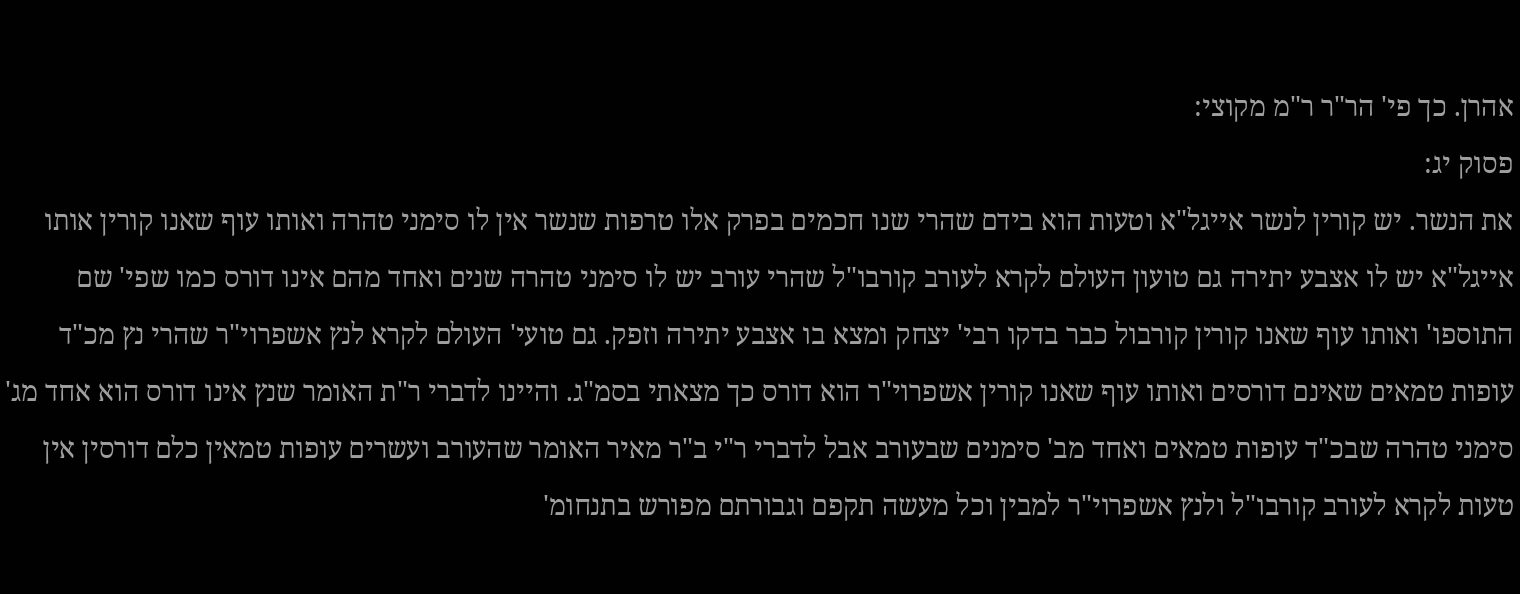אהרן. כך פי' הר"ר ר"מ מקוצי:
פסוק יג:
את הנשר. יש קורין לנשר אייגל"א וטעות הוא בידם שהרי שנו חכמים בפרק אלו טרפות שנשר אין לו סימני טהרה ואותו עוף שאנו קורין אותו אייגל"א יש לו אצבע יתירה גם טועון העולם לקרא לעורב קורבו"ל שהרי עורב יש לו סימני טהרה שנים ואחד מהם אינו דורס כמו שפי' שם התוספו' ואותו עוף שאנו קורין קורבול כבר בדקו רבי' יצחק ומצא בו אצבע יתירה וזפק. גם טועי' העולם לקרא לנץ אשפרוי"ר שהרי נץ מכ"ד עופות טמאים שאינם דורסים ואותו עוף שאנו קורין אשפרוי"ר הוא דורס כך מצאתי בסמ"ג. והיינו לדברי ר"ת האומר שנץ אינו דורס הוא אחד מג' סימני טהרה שבכ"ד עופות טמאים ואחד מב' סימנים שבעורב אבל לדברי ר"י ב"ר מאיר האומר שהעורב ועשרים עופות טמאין כלם דורסין אין טעות לקרא לעורב קורבו"ל ולנץ אשפרוי"ר למבין וכל מעשה תקפם וגבורתם מפורש בתנחומ'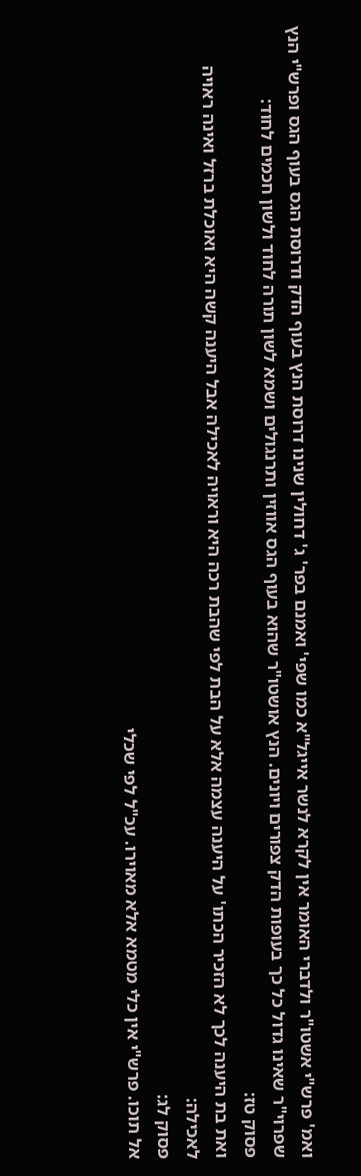ואמ' פרש"י אשטו"ר ולדברי האומר אין לקרא לנשר אייגל"א כמו שפי' ואמנם בפר' ג' דחולין שנינו דרוסת הנץ בעוף הדק ודרוסת הגס בעוף הגס ופרש"י הנץ שפרוי"ר שאינו גדול כל כך בעופות הדק צפורים ויונים. הנץ אושטו"ר שהוא בעוף הגס אווזין ותרנגולים ושמא לשון תורה לחוד ולשון חכמים לחוד:
פסוק טז:
ואת בת היענה לכך לא הזכיר הכתו' על היענה עצמה אלא על הבת לפי שהבת רכה היא וראויה לאכילה אבל היענה קשה היא ואוכלת ברזל ואינה ראויה לאכילה:
פסוק לג:
אל תוכו. פרש"י אין כלי מטמא אלא מאוירו. עכ"ל לפי שכלי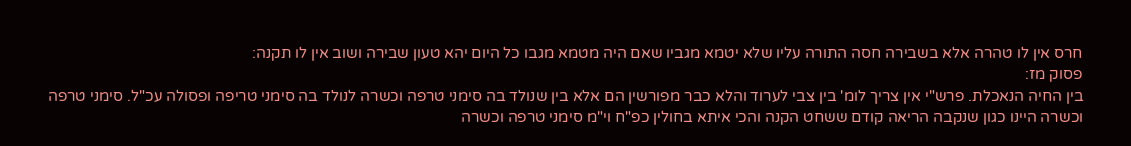חרס אין לו טהרה אלא בשבירה חסה התורה עליו שלא יטמא מגביו שאם היה מטמא מגבו כל היום יהא טעון שבירה ושוב אין לו תקנה:
פסוק מז:
בין החיה הנאכלת. פרש"י אין צריך לומ' בין צבי לערוד והלא כבר מפורשין הם אלא בין שנולד בה סימני טרפה וכשרה לנולד בה סימני טריפה ופסולה עכ"ל. סימני טרפה וכשרה היינו כגון שנקבה הריאה קודם ששחט הקנה והכי איתא בחולין כפ"ח וי"מ סימני טרפה וכשרה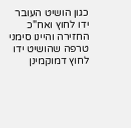כגון הושיט העובר ידו לחוץ ואח"כ החזירה והיינו סימני טרפה שהושיט ידו לחוץ דמוקמינן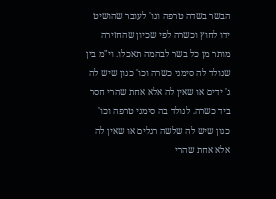הבשר בשדה טרפה וגו' לעובר שהושיט ידו לחוץ וכשרה לפי שכיון שהחזירה מותר מן כל בשר לבהמה תאכלו. וי"מ בין שנולד לה סימני כשרה וכו' כגון שיש לה ג' ידים או שאין לה אלא אחת שהרי חסר ביד כשרה. לנולד בה סימני טרפה וכו' כגון שיש לה שלשה רגלים או שאין לה אלא אחת שהרי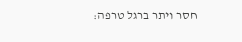חסר ויתר ברגל טרפה: